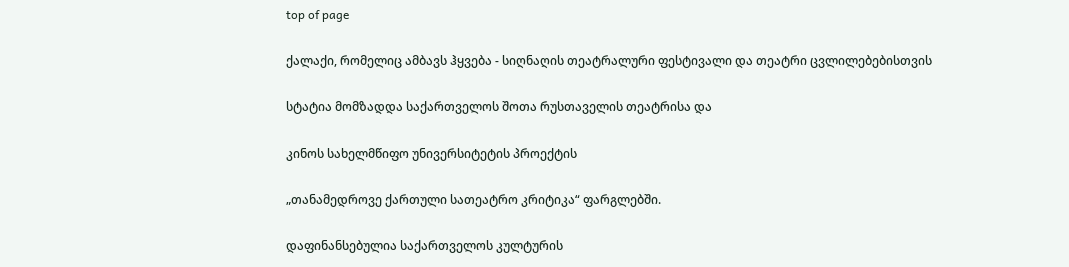top of page

ქალაქი, რომელიც ამბავს ჰყვება - სიღნაღის თეატრალური ფესტივალი და თეატრი ცვლილებებისთვის

სტატია მომზადდა საქართველოს შოთა რუსთაველის თეატრისა და

კინოს სახელმწიფო უნივერსიტეტის პროექტის

„თანამედროვე ქართული სათეატრო კრიტიკა“ ფარგლებში.

დაფინანსებულია საქართველოს კულტურის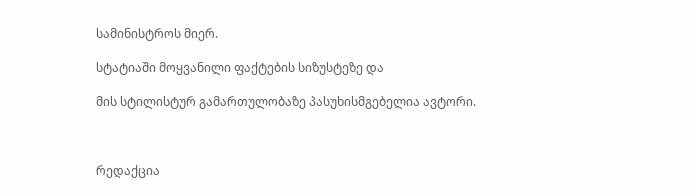სამინისტროს მიერ.

სტატიაში მოყვანილი ფაქტების სიზუსტეზე და

მის სტილისტურ გამართულობაზე პასუხისმგებელია ავტორი.



რედაქცია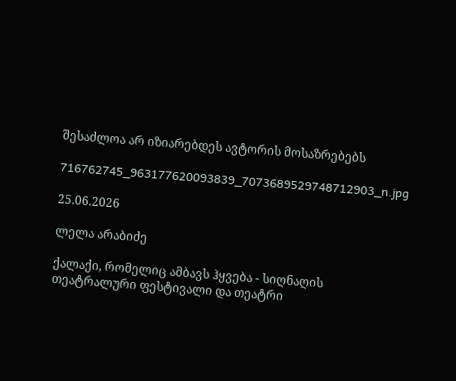შესაძლოა არ იზიარებდეს ავტორის მოსაზრებებს

716762745_963177620093839_7073689529748712903_n.jpg

25.06.2026

ლელა არაბიძე

ქალაქი, რომელიც ამბავს ჰყვება - სიღნაღის თეატრალური ფესტივალი და თეატრი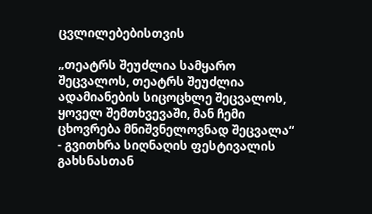ცვლილებებისთვის

„თეატრს შეუძლია სამყარო შეცვალოს, თეატრს შეუძლია ადამიანების სიცოცხლე შეცვალოს, ყოველ შემთხვევაში, მან ჩემი ცხოვრება მნიშვნელოვნად შეცვალა“ - გვითხრა სიღნაღის ფესტივალის გახსნასთან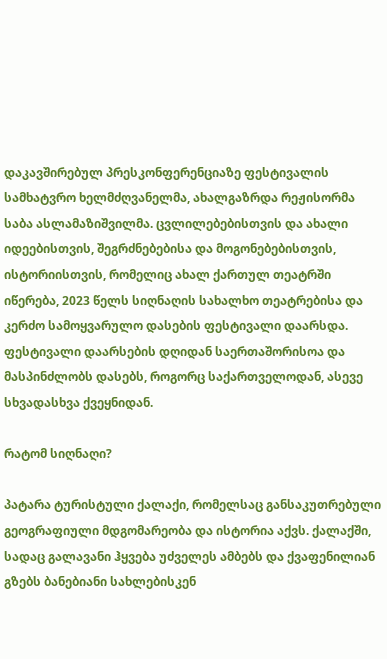დაკავშირებულ პრესკონფერენციაზე ფესტივალის სამხატვრო ხელმძღვანელმა, ახალგაზრდა რეჟისორმა საბა ასლამაზიშვილმა. ცვლილებებისთვის და ახალი იდეებისთვის, შეგრძნებებისა და მოგონებებისთვის, ისტორიისთვის, რომელიც ახალ ქართულ თეატრში იწერება, 2023 წელს სიღნაღის სახალხო თეატრებისა და კერძო სამოყვარულო დასების ფესტივალი დაარსდა. ფესტივალი დაარსების დღიდან საერთაშორისოა და მასპინძლობს დასებს, როგორც საქართველოდან, ასევე სხვადასხვა ქვეყნიდან.

რატომ სიღნაღი?

პატარა ტურისტული ქალაქი, რომელსაც განსაკუთრებული გეოგრაფიული მდგომარეობა და ისტორია აქვს. ქალაქში, სადაც გალავანი ჰყვება უძველეს ამბებს და ქვაფენილიან გზებს ბანებიანი სახლებისკენ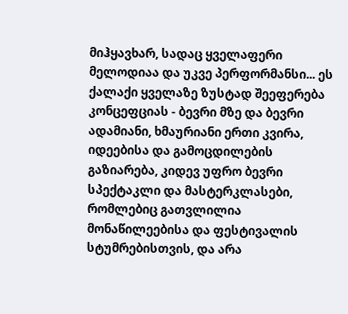მიჰყავხარ, სადაც ყველაფერი მელოდიაა და უკვე პერფორმანსი... ეს ქალაქი ყველაზე ზუსტად შეეფერება კონცეფციას - ბევრი მზე და ბევრი ადამიანი, ხმაურიანი ერთი კვირა, იდეებისა და გამოცდილების გაზიარება, კიდევ უფრო ბევრი სპექტაკლი და მასტერკლასები, რომლებიც გათვლილია მონაწილეებისა და ფესტივალის სტუმრებისთვის, და არა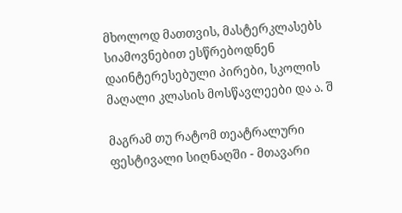მხოლოდ მათთვის, მასტერკლასებს სიამოვნებით ესწრებოდნენ დაინტერესებული პირები, სკოლის მაღალი კლასის მოსწავლეები და ა. შ

მაგრამ თუ რატომ თეატრალური ფესტივალი სიღნაღში - მთავარი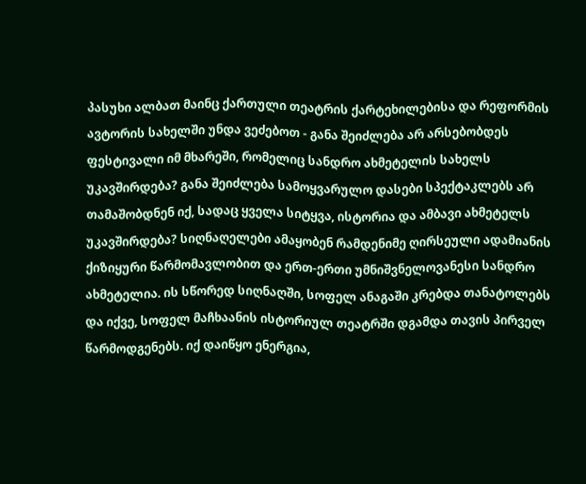პასუხი ალბათ მაინც ქართული თეატრის ქარტეხილებისა და რეფორმის ავტორის სახელში უნდა ვეძებოთ - განა შეიძლება არ არსებობდეს ფესტივალი იმ მხარეში, რომელიც სანდრო ახმეტელის სახელს უკავშირდება? განა შეიძლება სამოყვარულო დასები სპექტაკლებს არ თამაშობდნენ იქ, სადაც ყველა სიტყვა, ისტორია და ამბავი ახმეტელს უკავშირდება? სიღნაღელები ამაყობენ რამდენიმე ღირსეული ადამიანის ქიზიყური წარმომავლობით და ერთ-ერთი უმნიშვნელოვანესი სანდრო ახმეტელია. ის სწორედ სიღნაღში, სოფელ ანაგაში კრებდა თანატოლებს და იქვე, სოფელ მაჩხაანის ისტორიულ თეატრში დგამდა თავის პირველ წარმოდგენებს. იქ დაიწყო ენერგია,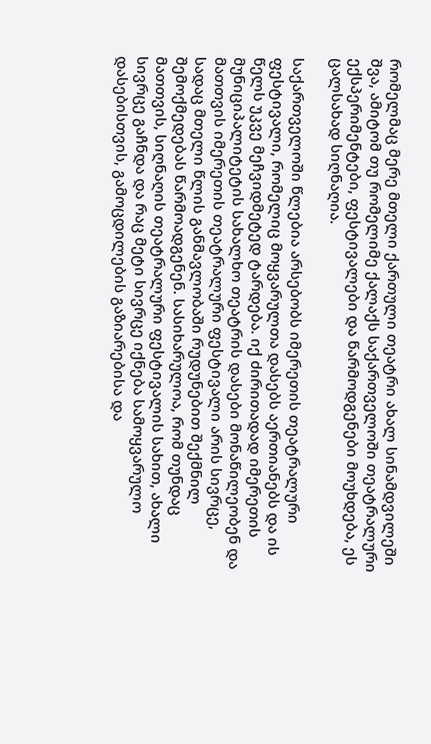რომელმაც მერე მთელი ქართული თეატრი ახალ სინამდვილეში შვა, ამიტომ თუ რომელიმე ქალაქს საქართველოში თეატრალური ექსპერიმენტები, ფესტივალები და წარმოდგენები მოუხდება, ეს ცალსახად სიღნაღია.

საქართველოში წლებია არსებობს იმერეთის თეატრალური ფესტივალი, რომელიც მოყვარულთა დასებს აერთიანებს და ის წელს უკვე მეჩვიდმეტედ ტარდება. იქ ძირითადად იმერეთის მუნიციპალიტეტის სახალხო თეატრის დასები მონაწილეობენ და მათთვის იმერეთის თეატრალური ფესტივალი არის სივრცე, სადაც მთელი წლის განმავლობაში რუდუნებით შექმნილ შემოქმედებას წარმოადგენენ. სასიხარულოა, რომ თუნდაც მათთვის, სიღნაღის თეატრალური ფესტივალის სახით, ახალი სივრცე გაჩნდა და რაც მეტი სივრცე იქნება სამოყვარულო დასებისთვის, გამოცდილების გაზიარებისა და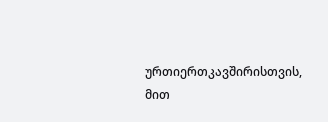ურთიერთკავშირისთვის, მით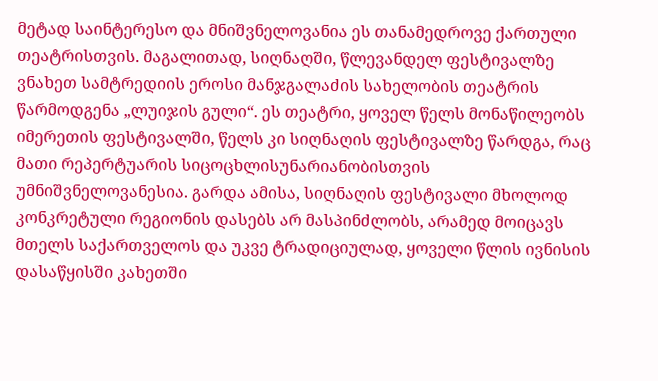მეტად საინტერესო და მნიშვნელოვანია ეს თანამედროვე ქართული თეატრისთვის. მაგალითად, სიღნაღში, წლევანდელ ფესტივალზე ვნახეთ სამტრედიის ეროსი მანჯგალაძის სახელობის თეატრის წარმოდგენა „ლუიჯის გული“. ეს თეატრი, ყოველ წელს მონაწილეობს იმერეთის ფესტივალში, წელს კი სიღნაღის ფესტივალზე წარდგა, რაც მათი რეპერტუარის სიცოცხლისუნარიანობისთვის უმნიშვნელოვანესია. გარდა ამისა, სიღნაღის ფესტივალი მხოლოდ კონკრეტული რეგიონის დასებს არ მასპინძლობს, არამედ მოიცავს მთელს საქართველოს და უკვე ტრადიციულად, ყოველი წლის ივნისის დასაწყისში კახეთში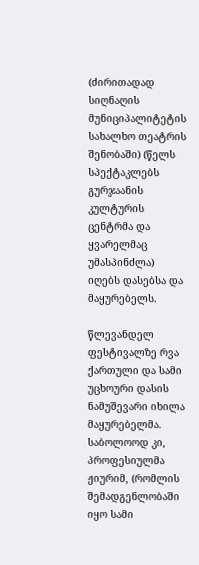(ძირითადად სიღნაღის მუნიციპალიტეტის სახალხო თეატრის შენობაში) (წელს სპექტაკლებს გურჯაანის კულტურის ცენტრმა და ყვარელმაც უმასპინძლა) იღებს დასებსა და მაყურებელს.

წლევანდელ ფესტივალზე რვა ქართული და სამი უცხოური დასის ნამუშევარი იხილა მაყურებელმა. საბოლოოდ კი, პროფესიულმა ჟიურიმ, (რომლის შემადგენლობაში იყო სამი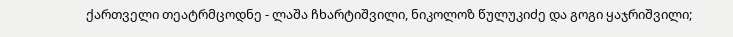ქართველი თეატრმცოდნე - ლაშა ჩხარტიშვილი, ნიკოლოზ წულუკიძე და გოგი ყაჯრიშვილი;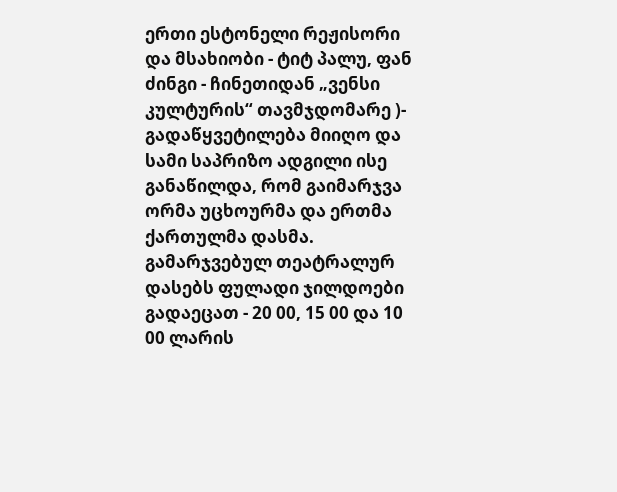ერთი ესტონელი რეჟისორი და მსახიობი - ტიტ პალუ, ფან ძინგი - ჩინეთიდან „ვენსი კულტურის“ თავმჯდომარე )- გადაწყვეტილება მიიღო და სამი საპრიზო ადგილი ისე განაწილდა, რომ გაიმარჯვა ორმა უცხოურმა და ერთმა ქართულმა დასმა. გამარჯვებულ თეატრალურ დასებს ფულადი ჯილდოები გადაეცათ - 20 00, 15 00 და 10 00 ლარის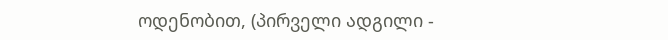ოდენობით, (პირველი ადგილი -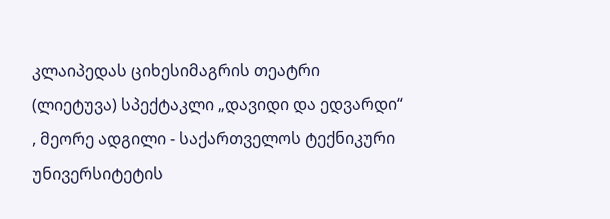კლაიპედას ციხესიმაგრის თეატრი (ლიეტუვა) სპექტაკლი „დავიდი და ედვარდი“ , მეორე ადგილი - საქართველოს ტექნიკური უნივერსიტეტის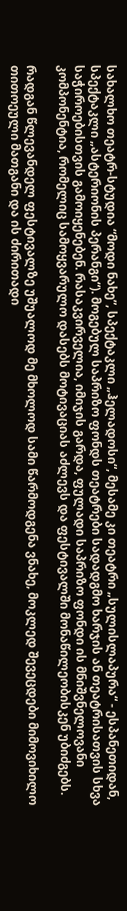სახალხო თეატრ-სტუდია “მოდი ნახე”, სპექტაკლი „ჰელადოსი“, მესამე კი თეატრი „სულისლაპურა“ - ესპანეთიდან, სპექტაკლი „ასტერიონის პერანგი“). მოგებულ საპრიზო ფონდს თეატრები სადადგმო ხარჯის ან თეატრისათვის სხვა საჭიროებისთვის გამოიყენებენ. რასაკვირველია, იმიჯის გარდა, ფულადი საპრიზო ფონდი ის მნიშვნელოვანი კომპონენტია, რომელიც სამოყვარულო დასებს მოტივაციას აძლევს და ფესტივალში მონაწილეობისკენ უბიძგებს.

რადგან წლევანდელ ფესტივალზე უშუალოდ მე მხოლოდ სამი წარმოდგენა ვნახე, მოკლედ შევეცდები მიმოვიხილო თითოეული მათგანი და ის ძირითადი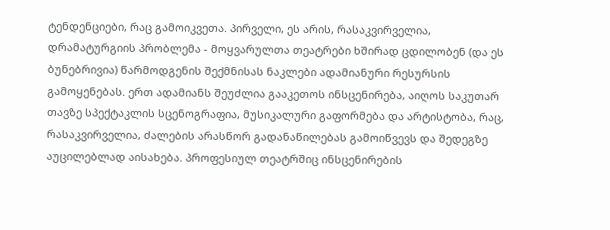ტენდენციები, რაც გამოიკვეთა. პირველი, ეს არის, რასაკვირველია, დრამატურგიის პრობლემა - მოყვარულთა თეატრები ხშირად ცდილობენ (და ეს ბუნებრივია) წარმოდგენის შექმნისას ნაკლები ადამიანური რესურსის გამოყენებას. ერთ ადამიანს შეუძლია გააკეთოს ინსცენირება, აიღოს საკუთარ თავზე სპექტაკლის სცენოგრაფია, მუსიკალური გაფორმება და არტისტობა, რაც, რასაკვირველია, ძალების არასწორ გადანაწილებას გამოიწვევს და შედეგზე აუცილებლად აისახება. პროფესიულ თეატრშიც ინსცენირების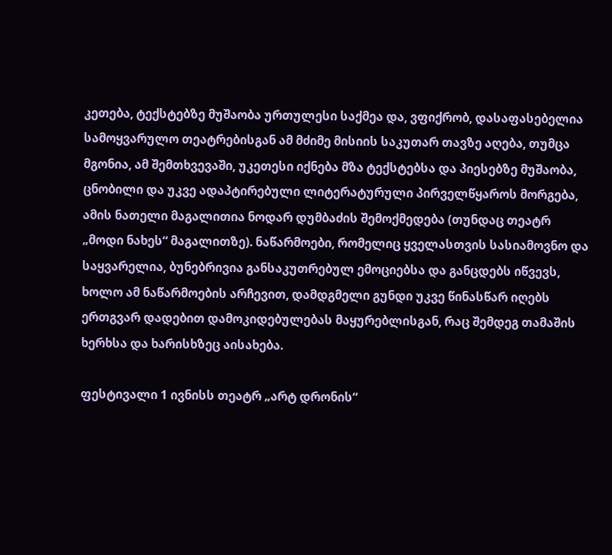კეთება, ტექსტებზე მუშაობა ურთულესი საქმეა და, ვფიქრობ, დასაფასებელია სამოყვარულო თეატრებისგან ამ მძიმე მისიის საკუთარ თავზე აღება, თუმცა მგონია, ამ შემთხვევაში, უკეთესი იქნება მზა ტექსტებსა და პიესებზე მუშაობა, ცნობილი და უკვე ადაპტირებული ლიტერატურული პირველწყაროს მორგება, ამის ნათელი მაგალითია ნოდარ დუმბაძის შემოქმედება (თუნდაც თეატრ „მოდი ნახეს“ მაგალითზე). ნაწარმოები, რომელიც ყველასთვის სასიამოვნო და საყვარელია, ბუნებრივია განსაკუთრებულ ემოციებსა და განცდებს იწვევს, ხოლო ამ ნაწარმოების არჩევით, დამდგმელი გუნდი უკვე წინასწარ იღებს ერთგვარ დადებით დამოკიდებულებას მაყურებლისგან, რაც შემდეგ თამაშის ხერხსა და ხარისხზეც აისახება.

ფესტივალი 1 ივნისს თეატრ „არტ დრონის“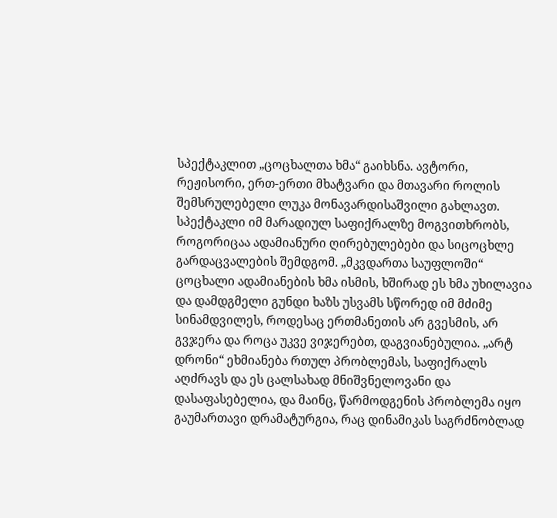სპექტაკლით „ცოცხალთა ხმა“ გაიხსნა. ავტორი, რეჟისორი, ერთ-ერთი მხატვარი და მთავარი როლის შემსრულებელი ლუკა მონავარდისაშვილი გახლავთ. სპექტაკლი იმ მარადიულ საფიქრალზე მოგვითხრობს, როგორიცაა ადამიანური ღირებულებები და სიცოცხლე გარდაცვალების შემდგომ. „მკვდართა საუფლოში“ ცოცხალი ადამიანების ხმა ისმის, ხშირად ეს ხმა უხილავია და დამდგმელი გუნდი ხაზს უსვამს სწორედ იმ მძიმე სინამდვილეს, როდესაც ერთმანეთის არ გვესმის, არ გვჯერა და როცა უკვე ვიჯერებთ, დაგვიანებულია. „არტ დრონი“ ეხმიანება რთულ პრობლემას, საფიქრალს აღძრავს და ეს ცალსახად მნიშვნელოვანი და დასაფასებელია, და მაინც, წარმოდგენის პრობლემა იყო გაუმართავი დრამატურგია, რაც დინამიკას საგრძნობლად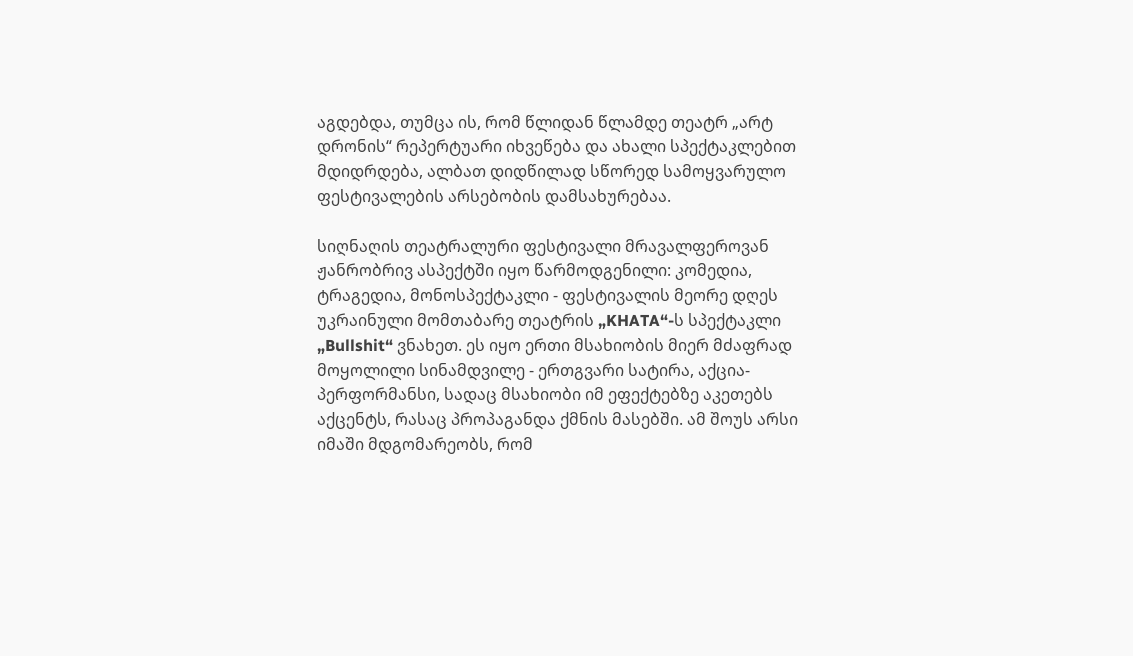აგდებდა, თუმცა ის, რომ წლიდან წლამდე თეატრ „არტ დრონის“ რეპერტუარი იხვეწება და ახალი სპექტაკლებით მდიდრდება, ალბათ დიდწილად სწორედ სამოყვარულო ფესტივალების არსებობის დამსახურებაა.

სიღნაღის თეატრალური ფესტივალი მრავალფეროვან ჟანრობრივ ასპექტში იყო წარმოდგენილი: კომედია, ტრაგედია, მონოსპექტაკლი - ფესტივალის მეორე დღეს უკრაინული მომთაბარე თეატრის „KHATA“-ს სპექტაკლი „Bullshit“ ვნახეთ. ეს იყო ერთი მსახიობის მიერ მძაფრად მოყოლილი სინამდვილე - ერთგვარი სატირა, აქცია-პერფორმანსი, სადაც მსახიობი იმ ეფექტებზე აკეთებს აქცენტს, რასაც პროპაგანდა ქმნის მასებში. ამ შოუს არსი იმაში მდგომარეობს, რომ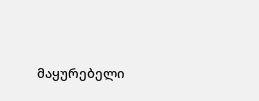მაყურებელი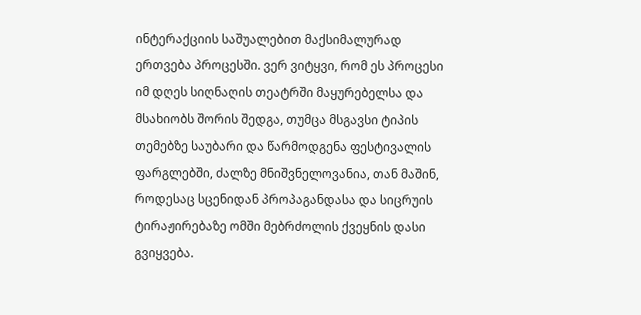ინტერაქციის საშუალებით მაქსიმალურად ერთვება პროცესში. ვერ ვიტყვი, რომ ეს პროცესი იმ დღეს სიღნაღის თეატრში მაყურებელსა და მსახიობს შორის შედგა, თუმცა მსგავსი ტიპის თემებზე საუბარი და წარმოდგენა ფესტივალის ფარგლებში, ძალზე მნიშვნელოვანია, თან მაშინ, როდესაც სცენიდან პროპაგანდასა და სიცრუის ტირაჟირებაზე ომში მებრძოლის ქვეყნის დასი გვიყვება.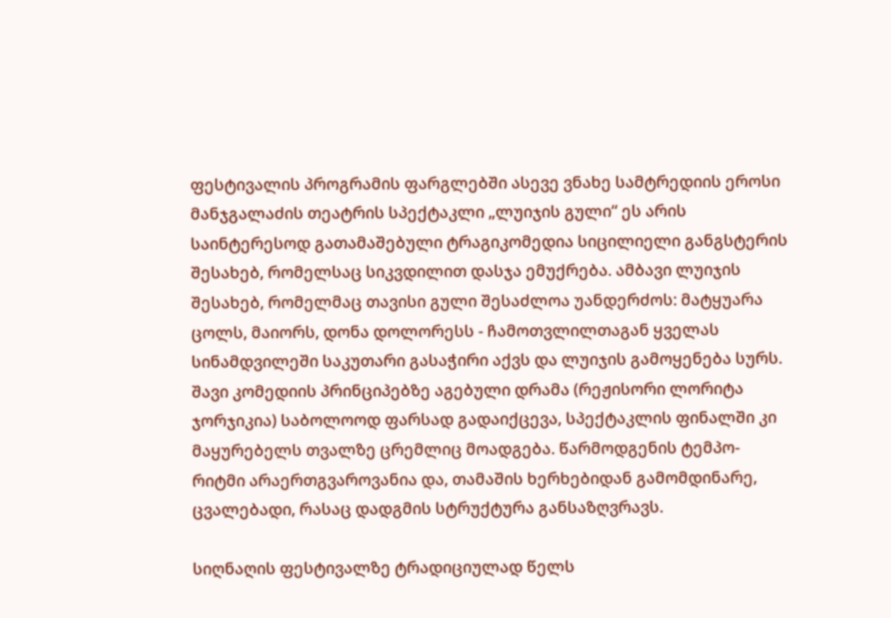ფესტივალის პროგრამის ფარგლებში ასევე ვნახე სამტრედიის ეროსი მანჯგალაძის თეატრის სპექტაკლი „ლუიჯის გული“ ეს არის საინტერესოდ გათამაშებული ტრაგიკომედია სიცილიელი განგსტერის შესახებ, რომელსაც სიკვდილით დასჯა ემუქრება. ამბავი ლუიჯის შესახებ, რომელმაც თავისი გული შესაძლოა უანდერძოს: მატყუარა ცოლს, მაიორს, დონა დოლორესს - ჩამოთვლილთაგან ყველას სინამდვილეში საკუთარი გასაჭირი აქვს და ლუიჯის გამოყენება სურს. შავი კომედიის პრინციპებზე აგებული დრამა (რეჟისორი ლორიტა ჯორჯიკია) საბოლოოდ ფარსად გადაიქცევა, სპექტაკლის ფინალში კი მაყურებელს თვალზე ცრემლიც მოადგება. წარმოდგენის ტემპო-რიტმი არაერთგვაროვანია და, თამაშის ხერხებიდან გამომდინარე, ცვალებადი, რასაც დადგმის სტრუქტურა განსაზღვრავს.

სიღნაღის ფესტივალზე ტრადიციულად წელს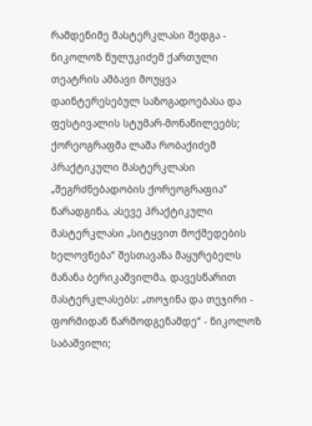რამდენიმე მასტერკლასი შედგა - ნიკოლოზ წულუკიძემ ქართული თეატრის ამბავი მოუყვა დაინტერესებულ საზოგადოებასა და ფესტივალის სტუმარ-მონაწილეებს; ქორეოგრაფმა ლაშა რობაქიძემ პრაქტიკული მასტერკლასი „შეგრძნებადობის ქორეოგრაფია“ წარადგინა, ასევე პრაქტიკული მასტერკლასი „სიტყვით მოქმედების ხელოვნება“ შესთავაზა მაყურებელს მანანა ბერიკაშვილმა, დავესწარით მასტერკლასებს: „თოჯინა და თეჯირი - ფორმიდან წარმოდგენამდე“ - ნიკოლოზ საბაშვილი;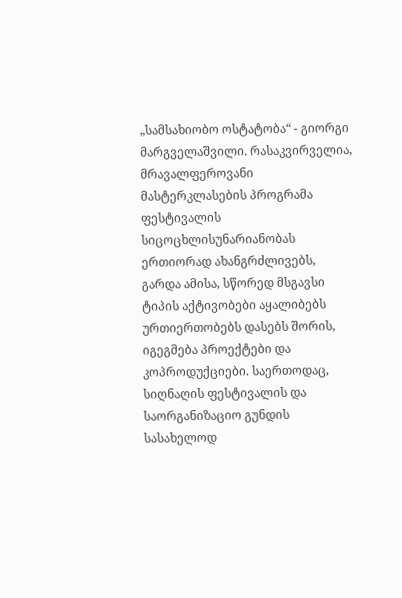„სამსახიობო ოსტატობა“ - გიორგი მარგველაშვილი. რასაკვირველია, მრავალფეროვანი მასტერკლასების პროგრამა ფესტივალის სიცოცხლისუნარიანობას ერთიორად ახანგრძლივებს, გარდა ამისა, სწორედ მსგავსი ტიპის აქტივობები აყალიბებს ურთიერთობებს დასებს შორის, იგეგმება პროექტები და კოპროდუქციები. საერთოდაც, სიღნაღის ფესტივალის და საორგანიზაციო გუნდის სასახელოდ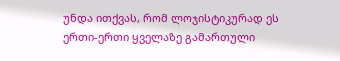უნდა ითქვას, რომ ლოჯისტიკურად ეს ერთი-ერთი ყველაზე გამართული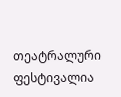თეატრალური ფესტივალია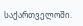საქართველოში.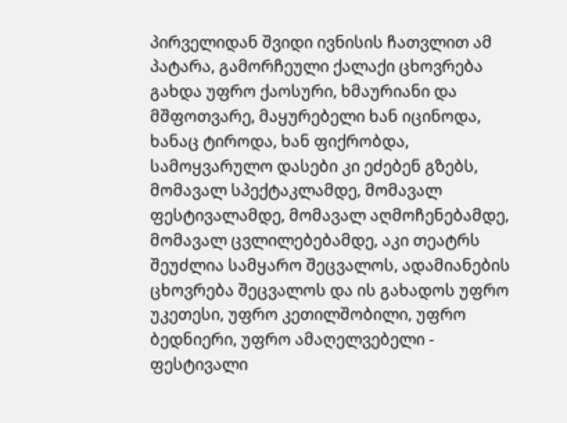პირველიდან შვიდი ივნისის ჩათვლით ამ პატარა, გამორჩეული ქალაქი ცხოვრება გახდა უფრო ქაოსური, ხმაურიანი და მშფოთვარე, მაყურებელი ხან იცინოდა, ხანაც ტიროდა, ხან ფიქრობდა, სამოყვარულო დასები კი ეძებენ გზებს, მომავალ სპექტაკლამდე, მომავალ ფესტივალამდე, მომავალ აღმოჩენებამდე, მომავალ ცვლილებებამდე, აკი თეატრს შეუძლია სამყარო შეცვალოს, ადამიანების ცხოვრება შეცვალოს და ის გახადოს უფრო უკეთესი, უფრო კეთილშობილი, უფრო ბედნიერი, უფრო ამაღელვებელი - ფესტივალი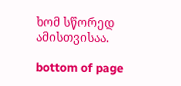ხომ სწორედ ამისთვისაა.

bottom of page